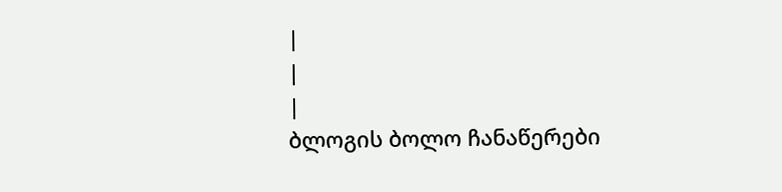|
|
|
ბლოგის ბოლო ჩანაწერები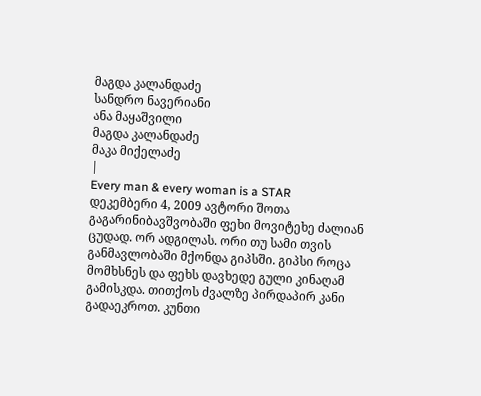მაგდა კალანდაძე
სანდრო ნავერიანი
ანა მაყაშვილი
მაგდა კალანდაძე
მაკა მიქელაძე
|
Every man & every woman is a STAR
დეკემბერი 4, 2009 ავტორი შოთა გაგარინიბავშვობაში ფეხი მოვიტეხე ძალიან ცუდად. ორ ადგილას. ორი თუ სამი თვის განმავლობაში მქონდა გიპსში. გიპსი როცა მომხსნეს და ფეხს დავხედე გული კინაღამ გამისკდა. თითქოს ძვალზე პირდაპირ კანი გადაეკროთ. კუნთი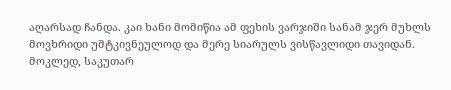აღარსად ჩანდა. კაი ხანი მომიწია ამ ფეხის ვარჯიში სანამ ჯერ მუხლს მოვხრიდი უმტკივნეულოდ და მერე სიარულს ვისწავლიდი თავიდან.
მოკლედ, საკუთარ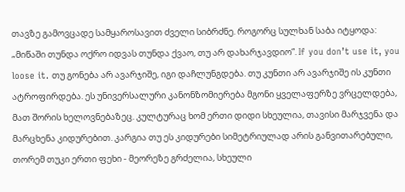თავზე გამოვცადე სამყაროსავით ძველი სიბრძნე. როგორც სულხან საბა იტყოდა: „მიწაში თუნდა ოქრო იდვას თუნდა ქვაო, თუ არ დახარჯავდიო“. If you don’t use it, you loose it. თუ გონება არ ავარჯიშე, იგი დაჩლუნგდება. თუ კუნთი არ ავარჯიშე ის კუნთი ატროფირდება. ეს უნივერსალური კანონზომიერება მგონი ყველაფერზე ვრცელდება, მათ შორის ხელოვნებაზეც. კულტურაც ხომ ერთი დიდი სხეულია, თავისი მარჯვენა და მარცხენა კიდურებით. კარგია თუ ეს კიდურები სიმეტრიულად არის განვითარებული, თორემ თუკი ერთი ფეხი - მეორეზე გრძელია, სხეული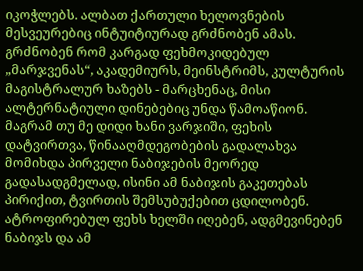იკოჭლებს. ალბათ ქართული ხელოვნების მესვეურებიც ინტუიტიურად გრძნობენ ამას. გრძნობენ რომ კარგად ფეხმოკიდებულ „მარჯვენას“, აკადემიურს, მეინსტრიმს, კულტურის მაგისტრალურ ხაზებს - მარცხენაც, მისი ალტერნატიული დინებებიც უნდა წამოაწიონ. მაგრამ თუ მე დიდი ხანი ვარჯიში, ფეხის დატვირთვა, წინააღმდეგობების გადალახვა მომიხდა პირველი ნაბიჯების მეორედ გადასადგმელად, ისინი ამ ნაბიჯის გაკეთებას პირიქით, ტვირთის შემსუბუქებით ცდილობენ. ატროფირებულ ფეხს ხელში იღებენ, ადგმევინებენ ნაბიჯს და ამ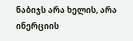ნაბიჯს არა ხელის, არა ინერციის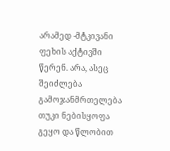არამედ -მტკივანი ფეხის აქტივში წერენ. არა, ასეც შეიძლება გამოჯანმრთელება თუკი ნებისყოფა გეყო და წლობით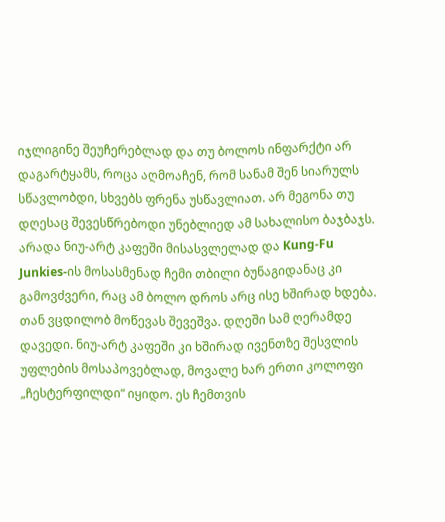იჯლიგინე შეუჩერებლად და თუ ბოლოს ინფარქტი არ დაგარტყამს, როცა აღმოაჩენ, რომ სანამ შენ სიარულს სწავლობდი, სხვებს ფრენა უსწავლიათ. არ მეგონა თუ დღესაც შევესწრებოდი უნებლიედ ამ სახალისო ბაჯბაჯს. არადა ნიუ-არტ კაფეში მისასვლელად და Kung-Fu Junkies-ის მოსასმენად ჩემი თბილი ბუნაგიდანაც კი გამოვძვერი, რაც ამ ბოლო დროს არც ისე ხშირად ხდება. თან ვცდილობ მოწევას შევეშვა. დღეში სამ ღერამდე დავედი. ნიუ-არტ კაფეში კი ხშირად ივენთზე შესვლის უფლების მოსაპოვებლად, მოვალე ხარ ერთი კოლოფი „ჩესტერფილდი“ იყიდო. ეს ჩემთვის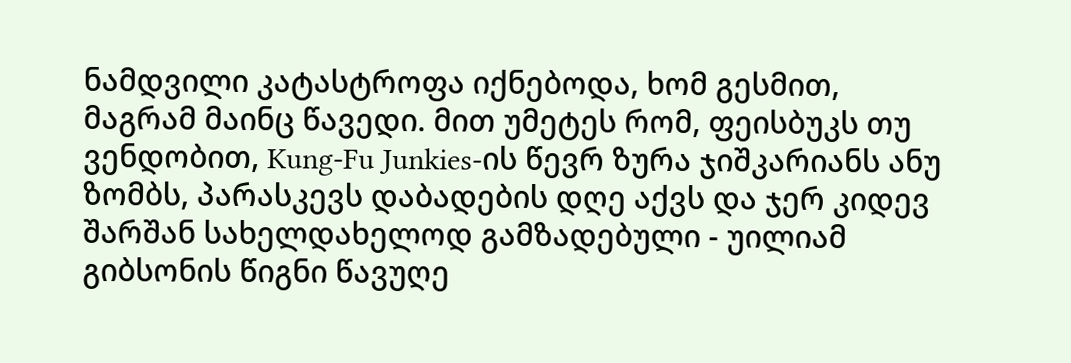ნამდვილი კატასტროფა იქნებოდა, ხომ გესმით, მაგრამ მაინც წავედი. მით უმეტეს რომ, ფეისბუკს თუ ვენდობით, Kung-Fu Junkies-ის წევრ ზურა ჯიშკარიანს ანუ ზომბს, პარასკევს დაბადების დღე აქვს და ჯერ კიდევ შარშან სახელდახელოდ გამზადებული - უილიამ გიბსონის წიგნი წავუღე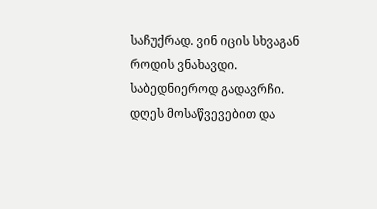საჩუქრად. ვინ იცის სხვაგან როდის ვნახავდი. საბედნიეროდ გადავრჩი. დღეს მოსაწვევებით და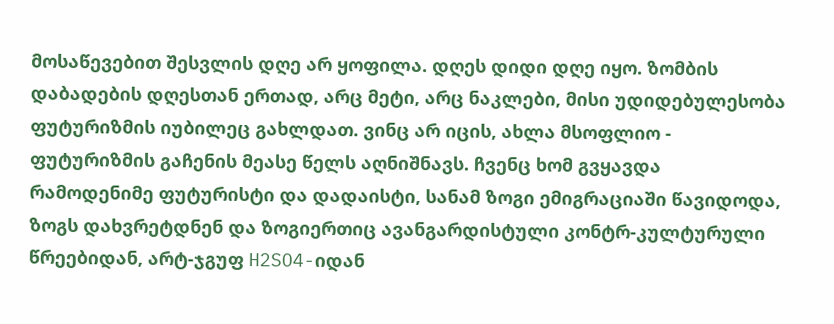მოსაწევებით შესვლის დღე არ ყოფილა. დღეს დიდი დღე იყო. ზომბის დაბადების დღესთან ერთად, არც მეტი, არც ნაკლები, მისი უდიდებულესობა ფუტურიზმის იუბილეც გახლდათ. ვინც არ იცის, ახლა მსოფლიო - ფუტურიზმის გაჩენის მეასე წელს აღნიშნავს. ჩვენც ხომ გვყავდა რამოდენიმე ფუტურისტი და დადაისტი, სანამ ზოგი ემიგრაციაში წავიდოდა, ზოგს დახვრეტდნენ და ზოგიერთიც ავანგარდისტული კონტრ-კულტურული წრეებიდან, არტ-ჯგუფ H2SO4-იდან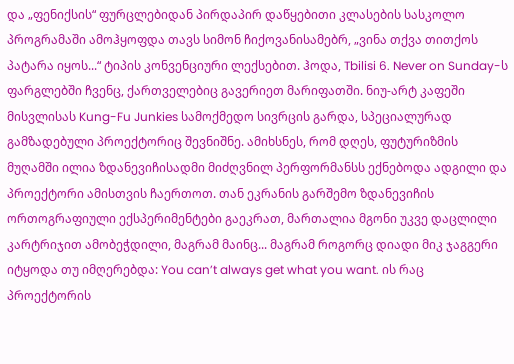და „ფენიქსის“ ფურცლებიდან პირდაპირ დაწყებითი კლასების სასკოლო პროგრამაში ამოჰყოფდა თავს სიმონ ჩიქოვანისამებრ, „ვინა თქვა თითქოს პატარა იყოს...“ ტიპის კონვენციური ლექსებით. ჰოდა, Tbilisi 6. Never on Sunday-ს ფარგლებში ჩვენც, ქართველებიც გავერიეთ მარიფათში. ნიუ-არტ კაფეში მისვლისას Kung-Fu Junkies სამოქმედო სივრცის გარდა, სპეციალურად გამზადებული პროექტორიც შევნიშნე. ამიხსნეს, რომ დღეს, ფუტურიზმის მუღამში ილია ზდანევიჩისადმი მიძღვნილ პერფორმანსს ექნებოდა ადგილი და პროექტორი ამისთვის ჩაერთოთ. თან ეკრანის გარშემო ზდანევიჩის ორთოგრაფიული ექსპერიმენტები გაეკრათ, მართალია მგონი უკვე დაცლილი კარტრიჯით ამობეჭდილი, მაგრამ მაინც... მაგრამ როგორც დიადი მიკ ჯაგგერი იტყოდა თუ იმღერებდა: You can’t always get what you want. ის რაც პროექტორის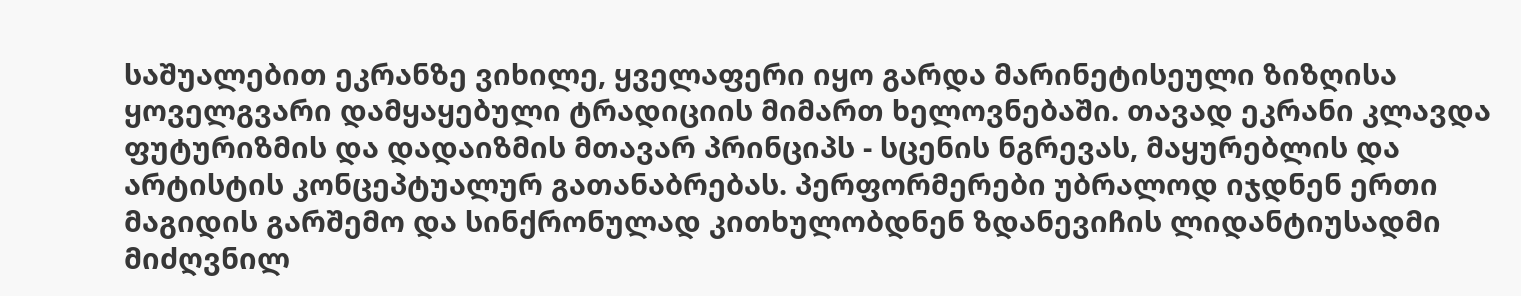საშუალებით ეკრანზე ვიხილე, ყველაფერი იყო გარდა მარინეტისეული ზიზღისა ყოველგვარი დამყაყებული ტრადიციის მიმართ ხელოვნებაში. თავად ეკრანი კლავდა ფუტურიზმის და დადაიზმის მთავარ პრინციპს - სცენის ნგრევას, მაყურებლის და არტისტის კონცეპტუალურ გათანაბრებას. პერფორმერები უბრალოდ იჯდნენ ერთი მაგიდის გარშემო და სინქრონულად კითხულობდნენ ზდანევიჩის ლიდანტიუსადმი მიძღვნილ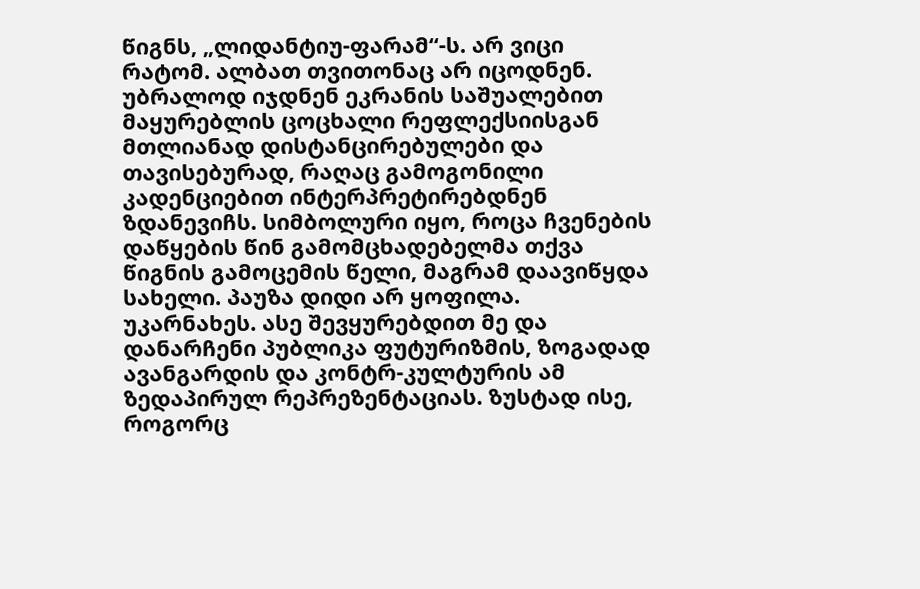წიგნს, „ლიდანტიუ-ფარამ“-ს. არ ვიცი რატომ. ალბათ თვითონაც არ იცოდნენ. უბრალოდ იჯდნენ ეკრანის საშუალებით მაყურებლის ცოცხალი რეფლექსიისგან მთლიანად დისტანცირებულები და თავისებურად, რაღაც გამოგონილი კადენციებით ინტერპრეტირებდნენ ზდანევიჩს. სიმბოლური იყო, როცა ჩვენების დაწყების წინ გამომცხადებელმა თქვა წიგნის გამოცემის წელი, მაგრამ დაავიწყდა სახელი. პაუზა დიდი არ ყოფილა. უკარნახეს. ასე შევყურებდით მე და დანარჩენი პუბლიკა ფუტურიზმის, ზოგადად ავანგარდის და კონტრ-კულტურის ამ ზედაპირულ რეპრეზენტაციას. ზუსტად ისე, როგორც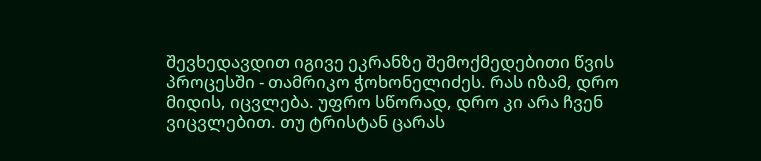შევხედავდით იგივე ეკრანზე შემოქმედებითი წვის პროცესში - თამრიკო ჭოხონელიძეს. რას იზამ, დრო მიდის, იცვლება. უფრო სწორად, დრო კი არა ჩვენ ვიცვლებით. თუ ტრისტან ცარას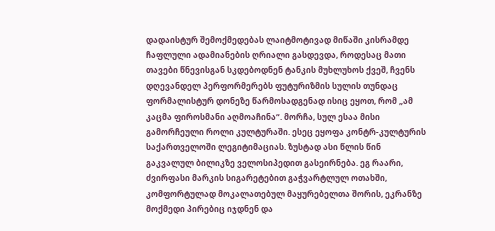დადაისტურ შემოქმედებას ლაიტმოტივად მიწაში კისრამდე ჩაფლული ადამიანების ღრიალი გასდევდა, როდესაც მათი თავები წნევისგან სკდებოდნენ ტანკის მუხლუხოს ქვეშ, ჩვენს დღევანდელ პერფორმერებს ფუტურიზმის სულის თუნდაც ფორმალისტურ დონეზე წარმოსადგენად ისიც ეყოთ, რომ „ამ კაცმა ფიროსმანი აღმოაჩინა“. მორჩა, სულ ესაა მისი გამორჩეული როლი კულტურაში. ესეც ეყოფა კონტრ-კულტურის საქართველოში ლეგიტიმაციას. ზუსტად ასი წლის წინ გაკვალულ ბილიკზე ველოსიპედით გასეირნება. ეგ რაარი, ძვირფასი მარკის სიგარეტებით გაჭვარტლულ ოთახში, კომფორტულად მოკალათებულ მაყურებელთა შორის, ეკრანზე მოქმედი პირებიც იჯდნენ და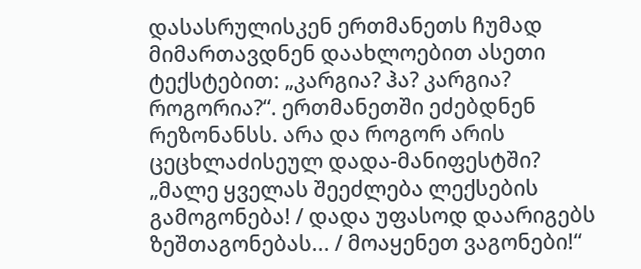დასასრულისკენ ერთმანეთს ჩუმად მიმართავდნენ დაახლოებით ასეთი ტექსტებით: „კარგია? ჰა? კარგია? როგორია?“. ერთმანეთში ეძებდნენ რეზონანსს. არა და როგორ არის ცეცხლაძისეულ დადა-მანიფესტში? „მალე ყველას შეეძლება ლექსების გამოგონება! / დადა უფასოდ დაარიგებს ზეშთაგონებას... / მოაყენეთ ვაგონები!“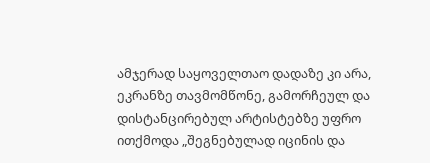ამჯერად საყოველთაო დადაზე კი არა, ეკრანზე თავმომწონე, გამორჩეულ და დისტანცირებულ არტისტებზე უფრო ითქმოდა „შეგნებულად იცინის და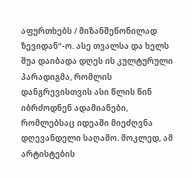აფურთხებს / მიზანშეწონილად ზევიდან“-ო. ასე თვალსა და ხელს შუა დაიბადა დღეს ის კულტურული პარადიგმა, რომლის დანგრევისთვის ასი წლის წინ იბრძოდნენ ადამიანები, რომლებსაც იდეაში მიეძღვნა დღევანდელი საღამო. მოკლედ, ამ არტისტების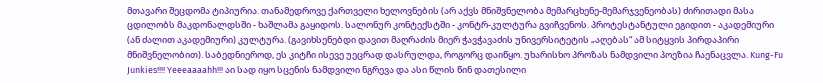მთავარი შეცდომა ტიპიურია. თანამედროვე ქართველი ხელოვნების (არ აქვს მნიშვნელობა მემარცხენე-მემარჯვენეობას) ძირითადი მასა ცდილობს მაკდონალდსში - ხაშლამა გაყიდოს. სალონურ კონტექსტში - კონტრ-კულტურა გვიჩვენოს. პროტესტანტული ეგიდით - აკადემიური (ან ძალით აკადემიური) კულტურა. (გავიხსენებდი დავით მაღრაძის მიერ ჭავჭავაძის უნივერსიტეტის „აღებას“ ამ სიტყვის პირდაპირი მნიშვნელობით). საბედნიეროდ, ეს კიტჩი ისევე უეცრად დასრულდა, როგორც დაიწყო. უხარისხო პროზას ნამდვილი პოეზია ჩაენაცვლა. Kung-Fu Junkies!!!! Yeeeaaaahh!!! აი სად იყო სცენის ნამდვილი ნგრევა და ასი წლის წინ დათესილი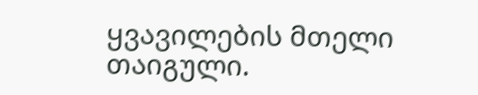ყვავილების მთელი თაიგული.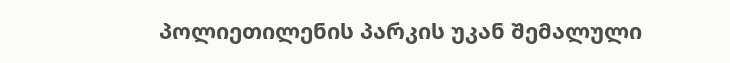პოლიეთილენის პარკის უკან შემალული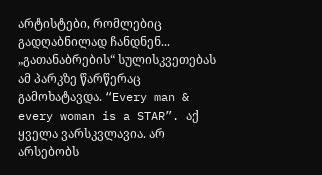არტისტები, რომლებიც გადღაბნილად ჩანდნენ... „გათანაბრების“ სულისკვეთებას ამ პარკზე წარწერაც გამოხატავდა. “Every man & every woman is a STAR”. აქ ყველა ვარსკვლავია. არ არსებობს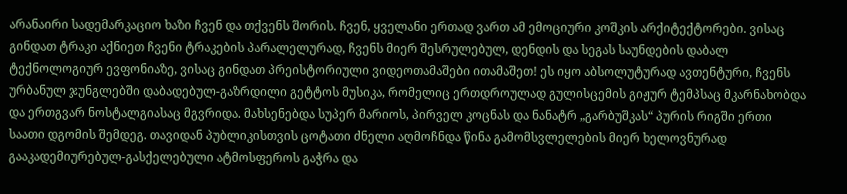არანაირი სადემარკაციო ხაზი ჩვენ და თქვენს შორის. ჩვენ, ყველანი ერთად ვართ ამ ემოციური კოშკის არქიტექტორები. ვისაც გინდათ ტრაკი აქნიეთ ჩვენი ტრაკების პარალელურად, ჩვენს მიერ შესრულებულ, დენდის და სეგას საუნდების დაბალ ტექნოლოგიურ ევფონიაზე, ვისაც გინდათ პრეისტორიული ვიდეოთამაშები ითამაშეთ! ეს იყო აბსოლუტურად ავთენტური, ჩვენს ურბანულ ჯუნგლებში დაბადებულ-გაზრდილი გეტტოს მუსიკა, რომელიც ერთდროულად გულისცემის გიჟურ ტემპსაც მკარნახობდა და ერთგვარ ნოსტალგიასაც მგვრიდა. მახსენებდა სუპერ მარიოს, პირველ კოცნას და ნანატრ „გარბუშკას“ პურის რიგში ერთი საათი დგომის შემდეგ. თავიდან პუბლიკისთვის ცოტათი ძნელი აღმოჩნდა წინა გამომსვლელების მიერ ხელოვნურად გააკადემიურებულ-გასქელებული ატმოსფეროს გაჭრა და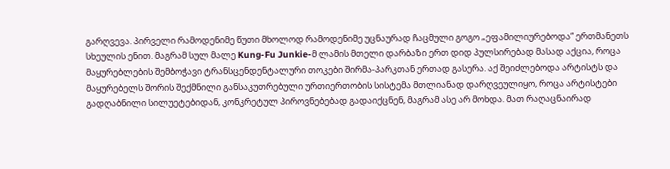გარღვევა. პირველი რამოდენიმე წუთი მხოლოდ რამოდენიმე უცნაურად ჩაცმული გოგო „ეფამილიურებოდა“ ერთმანეთს სხეულის ენით. მაგრამ სულ მალე Kung-Fu Junkie-მ ლამის მთელი დარბაზი ერთ დიდ პულსირებად მასად აქცია, როცა მაყურებლების შემბოჭავი ტრანსცენდენტალური თოკები შირმა-პარკთან ერთად გასერა. აქ შეიძლებოდა არტისტს და მაყურებელს შორის შექმნილი განსაკუთრებული ურთიერთობის სისტემა მთლიანად დარღვეულიყო, როცა არტისტები გადღაბნილი სილუეტებიდან, კონკრეტულ პიროვნებებად გადაიქცნენ, მაგრამ ასე არ მოხდა. მათ რაღაცნაირად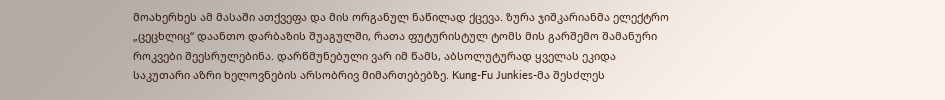მოახერხეს ამ მასაში ათქვეფა და მის ორგანულ ნაწილად ქცევა. ზურა ჯიშკარიანმა ელექტრო „ცეცხლიც“ დაანთო დარბაზის შუაგულში, რათა ფუტურისტულ ტომს მის გარშემო შამანური როკვები შეესრულებინა. დარწმუნებული ვარ იმ წამს, აბსოლუტურად ყველას ეკიდა საკუთარი აზრი ხელოვნების არსობრივ მიმართებებზე. Kung-Fu Junkies-მა შესძლეს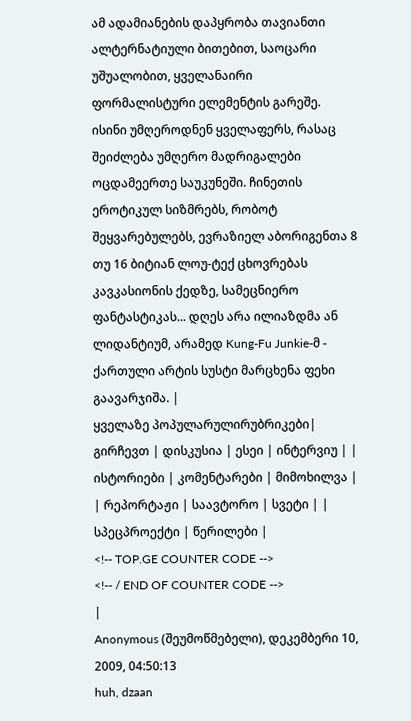ამ ადამიანების დაპყრობა თავიანთი ალტერნატიული ბითებით, საოცარი უშუალობით, ყველანაირი ფორმალისტური ელემენტის გარეშე. ისინი უმღეროდნენ ყველაფერს, რასაც შეიძლება უმღერო მადრიგალები ოცდამეერთე საუკუნეში. ჩინეთის ეროტიკულ სიზმრებს, რობოტ შეყვარებულებს, ევრაზიელ აბორიგენთა 8 თუ 16 ბიტიან ლოუ-ტექ ცხოვრებას კავკასიონის ქედზე, სამეცნიერო ფანტასტიკას... დღეს არა ილიაზდმა ან ლიდანტიუმ, არამედ Kung-Fu Junkie-მ - ქართული არტის სუსტი მარცხენა ფეხი გაავარჯიშა. |
ყველაზე პოპულარულირუბრიკები| გირჩევთ | დისკუსია | ესეი | ინტერვიუ | | ისტორიები | კომენტარები | მიმოხილვა | | რეპორტაჟი | საავტორო | სვეტი | | სპეცპროექტი | წერილები |
<!-- TOP.GE COUNTER CODE -->
<!-- / END OF COUNTER CODE -->
|
Anonymous (შეუმოწმებელი), დეკემბერი 10, 2009, 04:50:13
huh, dzaan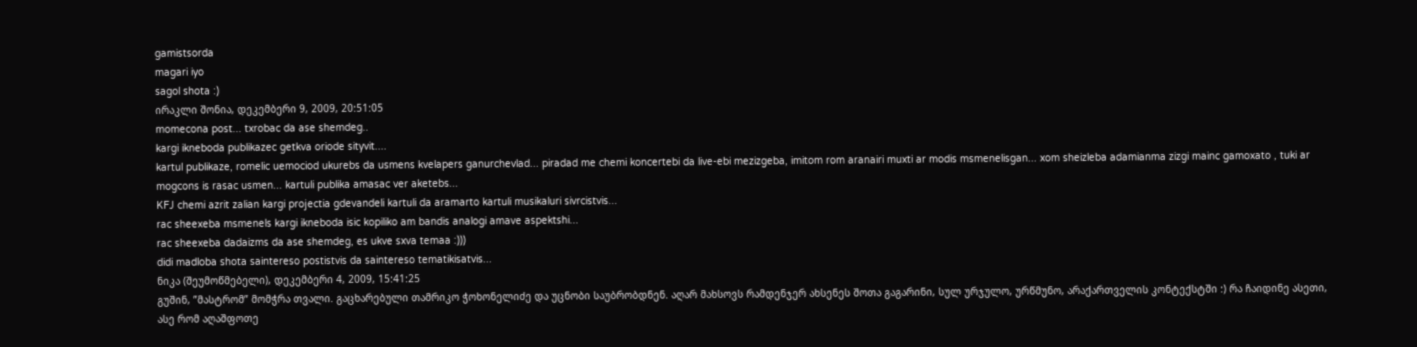gamistsorda
magari iyo
sagol shota :)
ირაკლი შონია, დეკემბერი 9, 2009, 20:51:05
momecona post... txrobac da ase shemdeg..
kargi ikneboda publikazec getkva oriode sityvit....
kartul publikaze, romelic uemociod ukurebs da usmens kvelapers ganurchevlad... piradad me chemi koncertebi da live-ebi mezizgeba, imitom rom aranairi muxti ar modis msmenelisgan... xom sheizleba adamianma zizgi mainc gamoxato , tuki ar mogcons is rasac usmen... kartuli publika amasac ver aketebs...
KFJ chemi azrit zalian kargi projectia gdevandeli kartuli da aramarto kartuli musikaluri sivrcistvis...
rac sheexeba msmenels kargi ikneboda isic kopiliko am bandis analogi amave aspektshi...
rac sheexeba dadaizms da ase shemdeg, es ukve sxva temaa :)))
didi madloba shota saintereso postistvis da saintereso tematikisatvis...
ნიკა (შეუმოწმებელი), დეკემბერი 4, 2009, 15:41:25
გუშინ, ”მასტრომ” მომჭრა თვალი. გაცხარებული თამრიკო ჭოხონელიძე და უცნობი საუბრობდნენ. აღარ მახსოვს რამდენჯერ ახსენეს შოთა გაგარინი, სულ ურჯულო, ურწმუნო, არაქართველის კონტექსტში :) რა ჩაიდინე ასეთი, ასე რომ აღაშფოთე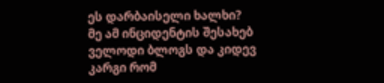ეს დარბაისელი ხალხი?
მე ამ ინციდენტის შესახებ ველოდი ბლოგს და კიდევ კარგი რომ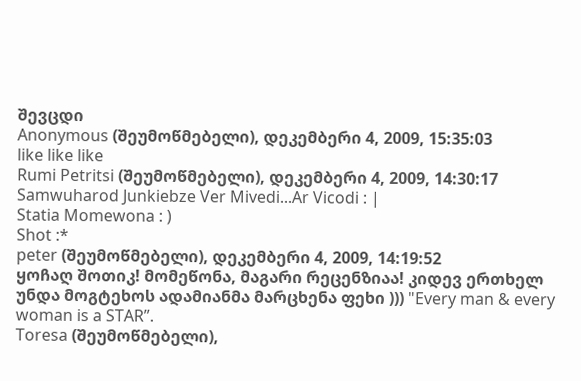შევცდი
Anonymous (შეუმოწმებელი), დეკემბერი 4, 2009, 15:35:03
like like like
Rumi Petritsi (შეუმოწმებელი), დეკემბერი 4, 2009, 14:30:17
Samwuharod Junkiebze Ver Mivedi...Ar Vicodi : |
Statia Momewona : )
Shot :*
peter (შეუმოწმებელი), დეკემბერი 4, 2009, 14:19:52
ყოჩაღ შოთიკ! მომეწონა, მაგარი რეცენზიაა! კიდევ ერთხელ უნდა მოგტეხოს ადამიანმა მარცხენა ფეხი ))) "Every man & every woman is a STAR”.
Toresa (შეუმოწმებელი),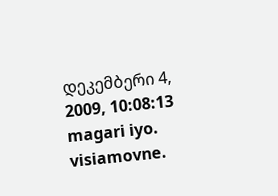დეკემბერი 4, 2009, 10:08:13
magari iyo. visiamovne.